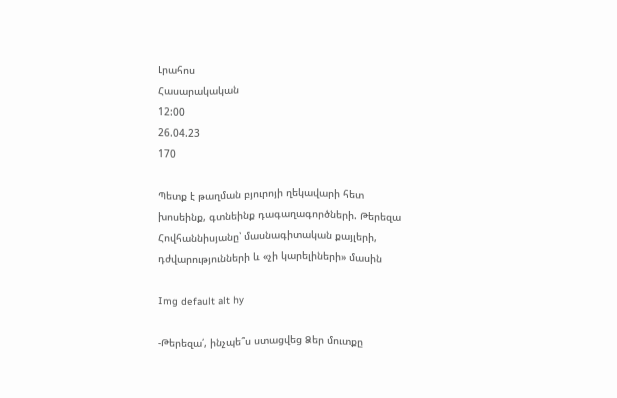Լրահոս
Հասարակական
12:00
26.04.23
170

Պետք է թաղման բյուրոյի ղեկավարի հետ խոսեինք, գտնեինք դագաղագործների. Թերեզա Հովհաննիսյանը՝ մասնագիտական քայլերի, դժվարությունների և «չի կարելիների» մասին

Img default alt hy

-Թերեզա՛, ինչպե՞ս ստացվեց Ձեր մուտքը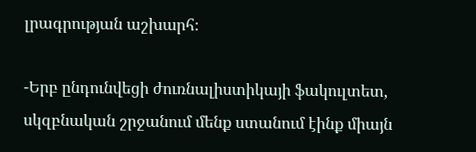լրագրության աշխարհ։

-Երբ ընդունվեցի ժուռնալիստիկայի ֆակուլտետ, սկզբնական շրջանում մենք ստանում էինք միայն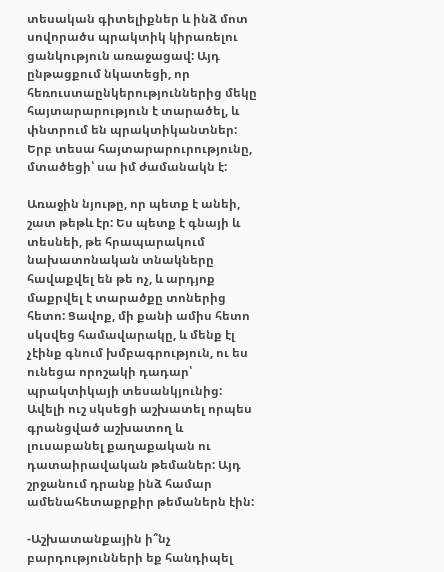տեսական գիտելիքներ և ինձ մոտ սովորածս պրակտիկ կիրառելու ցանկություն առաջացավ: Այդ ընթացքում նկատեցի, որ հեռուստաընկերություններից մեկը հայտարարություն է տարածել, և փնտրում են պրակտիկանտներ: Երբ տեսա հայտարարուրությունը, մտածեցի՝ սա իմ ժամանակն է:

Առաջին նյութը, որ պետք է անեի, շատ թեթև էր: Ես պետք է գնայի և տեսնեի, թե հրապարակում նախատոնական տնակները հավաքվել են թե ոչ, և արդյոք մաքրվել է տարածքը տոներից հետո: Ցավոք, մի քանի ամիս հետո սկսվեց համավարակը, և մենք էլ չէինք գնում խմբագրություն, ու ես ունեցա որոշակի դադար՝ պրակտիկայի տեսանկյունից: Ավելի ուշ սկսեցի աշխատել որպես գրանցված աշխատող և լուսաբանել քաղաքական ու դատաիրավական թեմաներ: Այդ շրջանում դրանք ինձ համար ամենահետաքրքիր թեմաներն էին:

-Աշխատանքային ի՞նչ բարդությունների եք հանդիպել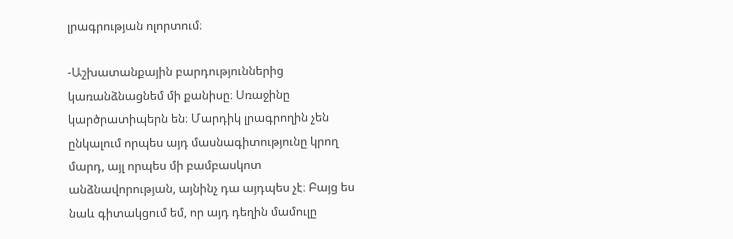լրագրության ոլորտում։

-Աշխատանքային բարդություններից կառանձնացնեմ մի քանիսը։ Սռաջինը կարծրատիպերն են։ Մարդիկ լրագրողին չեն ընկալում որպես այդ մասնագիտությունը կրող մարդ, այլ որպես մի բամբասկոտ անձնավորության, այնինչ դա այդպես չէ։ Բայց ես նաև գիտակցում եմ, որ այդ դեղին մամուլը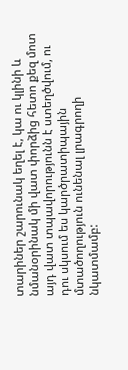տարիներ շարունակ եղել է, կա ու կլինի և նմանօրինակ մի վատ փորձից հետո քեզ մոտ այդ վատ տպավորությունն է ստեղծվում, ու դու սկսում ես կարծրատիպային մտածողություն ունենալ լրագրողի նկատմամբ: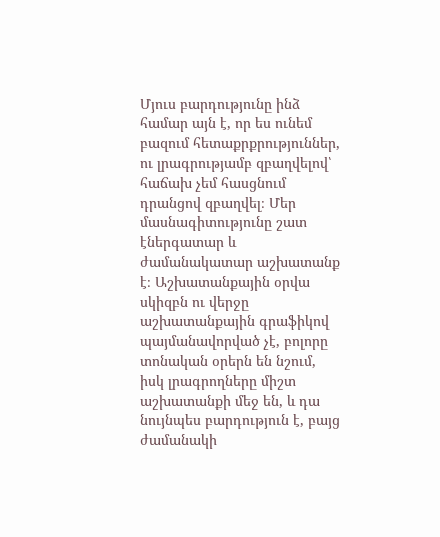Մյուս բարդությունը ինձ համար այն է, որ ես ունեմ բազում հետաքրքրություններ, ու լրագրությամբ զբաղվելով՝ հաճախ չեմ հասցնում դրանցով զբաղվել։ Մեր մասնագիտությունը շատ էներգատար և ժամանակատար աշխատանք է։ Աշխատանքային օրվա սկիզբն ու վերջը աշխատանքային գրաֆիկով պայմանավորված չէ, բոլորը տոնական օրերն են նշում, իսկ լրագրողները միշտ աշխատանքի մեջ են, և դա նույնպես բարդություն է, բայց ժամանակի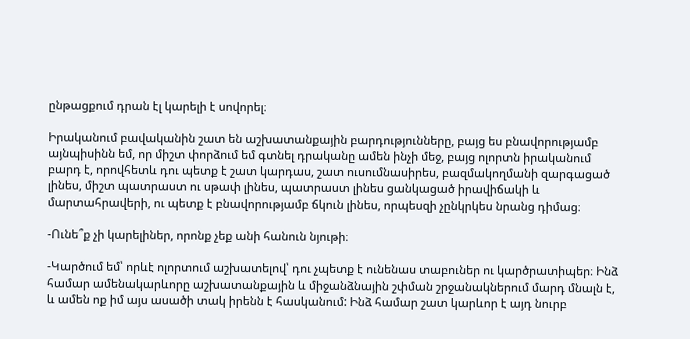ընթացքում դրան էլ կարելի է սովորել։

Իրականում բավականին շատ են աշխատանքային բարդությունները, բայց ես բնավորությամբ այնպիսինն եմ, որ միշտ փորձում եմ գտնել դրականը ամեն ինչի մեջ, բայց ոլորտն իրականում բարդ է, որովհետև դու պետք է շատ կարդաս, շատ ուսումնասիրես, բազմակողմանի զարգացած լինես, միշտ պատրաստ ու սթափ լինես, պատրաստ լինես ցանկացած իրավիճակի և մարտահրավերի, ու պետք է բնավորությամբ ճկուն լինես, որպեսզի չընկրկես նրանց դիմաց։

-Ունե՞ք չի կարելիներ, որոնք չեք անի հանուն նյութի։

-Կարծում եմ՝ որևէ ոլորտում աշխատելով՝ դու չպետք է ունենաս տաբուներ ու կարծրատիպեր։ Ինձ համար ամենակարևորը աշխատանքային և միջանձնային շփման շրջանակներում մարդ մնալն է, և ամեն ոք իմ այս ասածի տակ իրենն է հասկանում: Ինձ համար շատ կարևոր է այդ նուրբ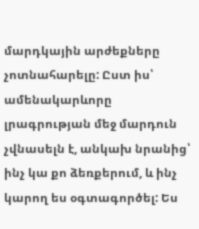մարդկային արժեքները չոտնահարելը: Ըստ իս՝ ամենակարևորը լրագրության մեջ մարդուն չվնասելն է, անկախ նրանից՝ ինչ կա քո ձեռքերում, և ինչ կարող ես օգտագործել: Ես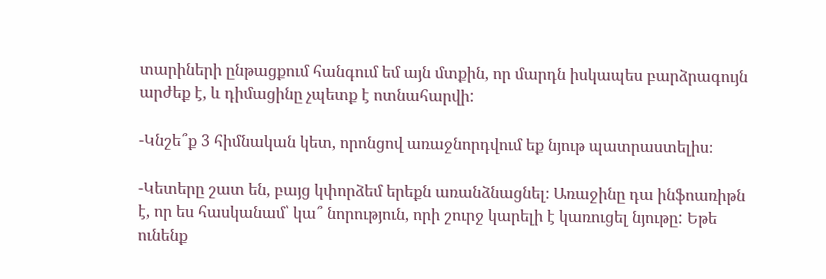տարիների ընթացքում հանգում եմ այն մտքին, որ մարդն իսկապես բարձրագույն արժեք է, և դիմացինը չպետք է ոտնահարվի:

-Կնշե՞ք 3 հիմնական կետ, որոնցով առաջնորդվում եք նյութ պատրաստելիս։

-Կետերը շատ են, բայց կփորձեմ երեքն առանձնացնել։ Առաջինը դա ինֆոառիթն է, որ ես հասկանամ՝ կա՞ նորություն, որի շուրջ կարելի է կառուցել նյութը: Եթե ունենք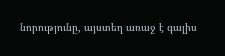նորությունը, այստեղ առաջ է գալիս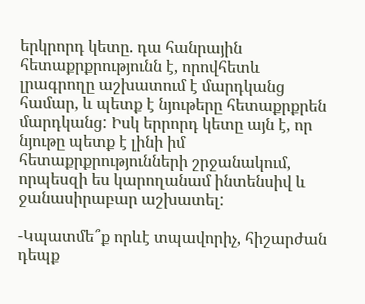երկրորդ կետը. դա հանրային հետաքրքրությունն է, որովհետև լրագրողը աշխատում է մարդկանց համար, և պետք է նյութերը հետաքրքրեն մարդկանց: Իսկ երրորդ կետը այն է, որ նյութը պետք է լինի իմ հետաքրքրությունների շրջանակում, որպեսզի ես կարողանամ ինտենսիվ և ջանասիրաբար աշխատել:

-Կպատմե՞ք որևէ տպավորիչ, հիշարժան դեպք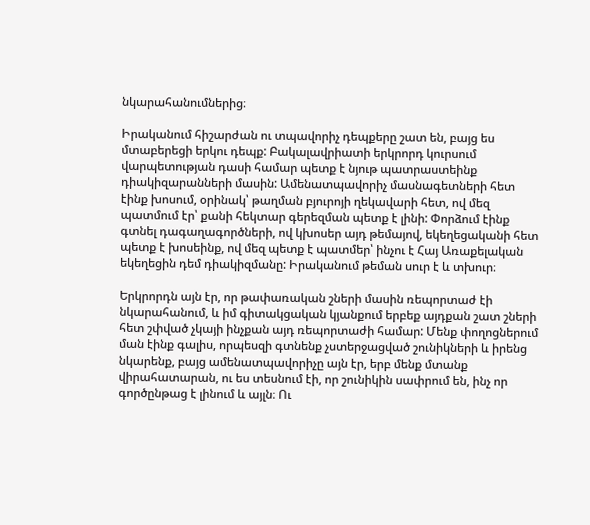նկարահանումներից։

Իրականում հիշարժան ու տպավորիչ դեպքերը շատ են, բայց ես մտաբերեցի երկու դեպք: Բակալավրիատի երկրորդ կուրսում վարպետության դասի համար պետք է նյութ պատրաստեինք դիակիզարանների մասին: Ամենատպավորիչ մասնագետների հետ էինք խոսում, օրինակ՝ թաղման բյուրոյի ղեկավարի հետ, ով մեզ պատմում էր՝ քանի հեկտար գերեզման պետք է լինի: Փորձում էինք գտնել դագաղագործների, ով կխոսեր այդ թեմայով, եկեղեցականի հետ պետք է խոսեինք, ով մեզ պետք է պատմեր՝ ինչու է Հայ Առաքելական եկեղեցին դեմ դիակիզմանը: Իրականում թեման սուր է և տխուր։

Երկրորդն այն էր, որ թափառական շների մասին ռեպորտաժ էի նկարահանում, և իմ գիտակցական կյանքում երբեք այդքան շատ շների հետ շփված չկայի ինչքան այդ ռեպորտաժի համար: Մենք փողոցներում ման էինք գալիս, որպեսզի գտնենք չստերջացված շունիկների և իրենց նկարենք, բայց ամենատպավորիչը այն էր, երբ մենք մտանք վիրահատարան, ու ես տեսնում էի, որ շունիկին սափրում են, ինչ որ գործընթաց է լինում և այլն։ Ու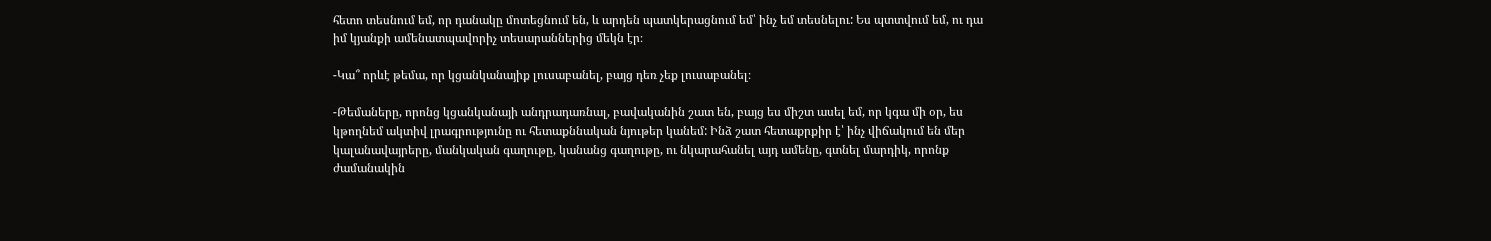հետո տեսնում եմ, որ դանակը մոտեցնում են, և արդեն պատկերացնում եմ՝ ինչ եմ տեսնելու: Ես պտտվում եմ, ու դա իմ կյանքի ամենատպավորիչ տեսարաններից մեկն էր։

-Կա՞ որևէ թեմա, որ կցանկանայիք լուսաբանել, բայց դեռ չեք լուսաբանել։

-Թեմաները, որոնց կցանկանայի անդրադառնալ, բավականին շատ են, բայց ես միշտ ասել եմ, որ կգա մի օր, ես կթողնեմ ակտիվ լրագրությունը ու հետաքննական նյութեր կանեմ: Ինձ շատ հետաքրքիր է՝ ինչ վիճակում են մեր կալանավայրերը, մանկական գաղութը, կանանց գաղութը, ու նկարահանել այդ ամենը, գտնել մարդիկ, որոնք ժամանակին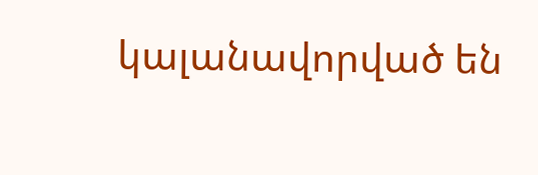կալանավորված են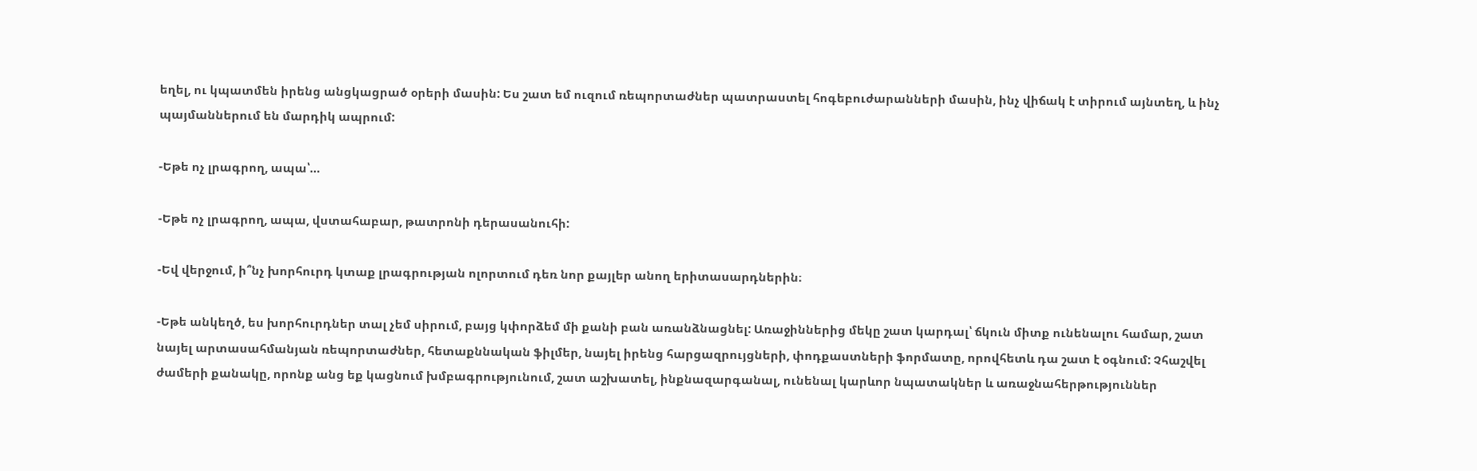եղել, ու կպատմեն իրենց անցկացրած օրերի մասին: Ես շատ եմ ուզում ռեպորտաժներ պատրաստել հոգեբուժարանների մասին, ինչ վիճակ է տիրում այնտեղ, և ինչ պայմաններում են մարդիկ ապրում:

-Եթե ոչ լրագրող, ապա՝…

-Եթե ոչ լրագրող, ապա, վստահաբար, թատրոնի դերասանուհի:

-Եվ վերջում, ի՞նչ խորհուրդ կտաք լրագրության ոլորտում դեռ նոր քայլեր անող երիտասարդներին։

-Եթե անկեղծ, ես խորհուրդներ տալ չեմ սիրում, բայց կփորձեմ մի քանի բան առանձնացնել: Առաջիններից մեկը շատ կարդալ՝ ճկուն միտք ունենալու համար, շատ նայել արտասահմանյան ռեպորտաժներ, հետաքննական ֆիլմեր, նայել իրենց հարցազրույցների, փոդքաստների ֆորմատը, որովհետև դա շատ է օգնում: Չհաշվել ժամերի քանակը, որոնք անց եք կացնում խմբագրությունում, շատ աշխատել, ինքնազարգանալ, ունենալ կարևոր նպատակներ և առաջնահերթություններ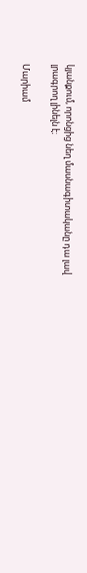կյանքում, որոնցից նեղ մասնագիտականը դա լավ լրագրող լինելն է։

Մարիամ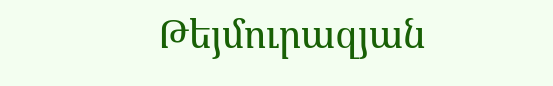Թեյմուրազյան